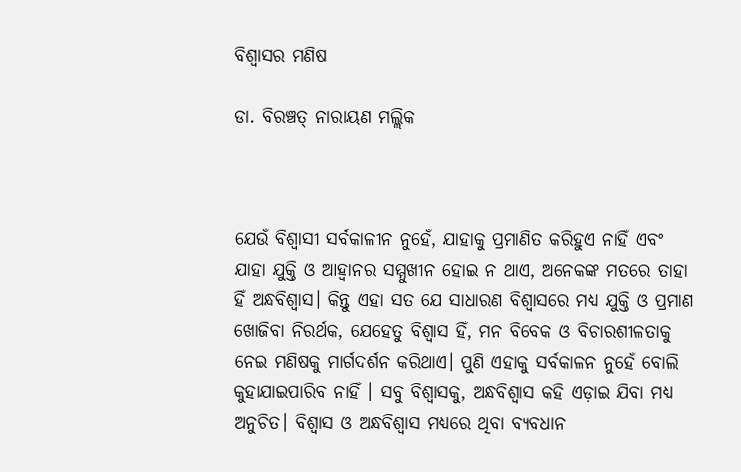ବିଶ୍ୱାସର ମଣିଷ

ଡା. ବିରଞ୍ଚତ୍ ନାରାୟଣ ମଲ୍ଲିକ



ଯେଉଁ ବିଶ୍ୱାସୀ ସର୍ବକାଳୀନ ନୁହେଁ, ଯାହାକୁ ପ୍ରମାଣିତ କରିହୁଏ ନାହିଁ ଏବଂ ଯାହା ଯୁକ୍ତି ଓ ଆହ୍ବାନର ସମ୍ମୁଖୀନ ହୋଇ ନ ଥାଏ, ଅନେକଙ୍କ ମତରେ ତାହା ହିଁ ଅନ୍ଧବିଶ୍ୱାସ। କିନ୍ତୁ ଏହା ସତ ଯେ ସାଧାରଣ ବିଶ୍ୱାସରେ ମଧ୍ୟ ଯୁକ୍ତି ଓ ପ୍ରମାଣ ଖୋଜିବା ନିରର୍ଥକ, ଯେହେତୁ ବିଶ୍ୱାସ ହିଁ, ମନ ବିବେକ ଓ ବିଚାରଶୀଳତାକୁ ନେଇ ମଣିଷକୁ ମାର୍ଗଦର୍ଶନ କରିଥାଏ। ପୁଣି ଏହାକୁ ସର୍ବକାଳନ ନୁହେଁ ବୋଲି କୁହାଯାଇପାରିବ ନାହିଁ । ସବୁ ବିଶ୍ୱାସକୁ, ଅନ୍ଧବିଶ୍ୱାସ କହି ଏଡ଼ାଇ ଯିବା ମଧ୍ୟ ଅନୁଚିତ। ବିଶ୍ୱାସ ଓ ଅନ୍ଧବିଶ୍ୱାସ ମଧ୍ୟରେ ଥିବା ବ୍ୟବଧାନ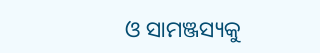ଓ ସାମଞ୍ଜସ୍ୟକୁ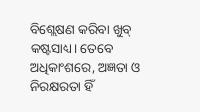ବିଶ୍ଲେଷଣ କରିବା ଖୁବ୍‌ କଷ୍ଟସାଧ୍ୟ। ତେବେ ଅଧିକାଂଶରେ, ଅଜ୍ଞତା ଓ ନିରକ୍ଷରତା ହିଁ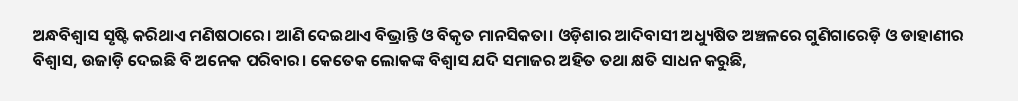ଅନ୍ଧବିଶ୍ୱାସ ସୃଷ୍ଟି କରିଥାଏ ମଣିଷଠାରେ। ଆଣି ଦେଇଥାଏ ବିଭ୍ରାନ୍ତି ଓ ବିକୃତ ମାନସିକତା। ଓଡ଼ିଶାର ଆଦିବାସୀ ଅଧ୍ୟୁଷିତ ଅଞ୍ଚଳରେ ଗୁଣିଗାରେଡ଼ି ଓ ଡାହାଣୀର ବିଶ୍ୱାସ, ଉଜାଡ଼ି ଦେଇଛି ବି ଅନେକ ପରିବାର। କେତେକ ଲୋକଙ୍କ ବିଶ୍ୱାସ ଯଦି ସମାଜର ଅହିତ ତଥା କ୍ଷତି ସାଧନ କରୁଛି,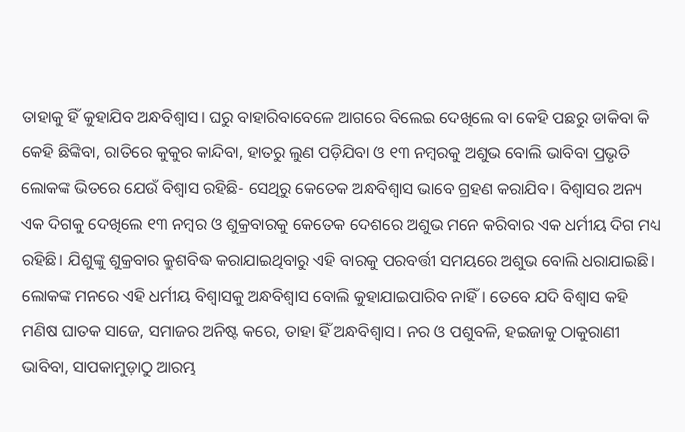ତାହାକୁ ହିଁ କୁହାଯିବ ଅନ୍ଧବିଶ୍ୱାସ। ଘରୁ ବାହାରିବାବେଳେ ଆଗରେ ବିଲେଇ ଦେଖିଲେ ବା କେହି ପଛରୁ ଡାକିବା କି କେହି ଛିଙ୍କିବା, ରାତିରେ କୁକୁର କାନ୍ଦିବା, ହାତରୁ ଲୁଣ ପଡ଼ିଯିବା ଓ ୧୩ ନମ୍ବରକୁ ଅଶୁଭ ବୋଲି ଭାବିବା ପ୍ରଭୃତି ଲୋକଙ୍କ ଭିତରେ ଯେଉଁ ବିଶ୍ୱାସ ରହିଛି- ସେଥିରୁ କେତେକ ଅନ୍ଧବିଶ୍ୱାସ ଭାବେ ଗ୍ରହଣ କରାଯିବ। ବିଶ୍ୱାସର ଅନ୍ୟ ଏକ ଦିଗକୁ ଦେଖିଲେ ୧୩ ନମ୍ବର ଓ ଶୁକ୍ରବାରକୁ କେତେକ ଦେଶରେ ଅଶୁଭ ମନେ କରିବାର ଏକ ଧର୍ମୀୟ ଦିଗ ମଧ୍ୟ ରହିଛି। ଯିଶୁଙ୍କୁ ଶୁକ୍ରବାର କ୍ରୁଶବିଦ୍ଧ କରାଯାଇଥିବାରୁ ଏହି ବାରକୁ ପରବର୍ତ୍ତୀ ସମୟରେ ଅଶୁଭ ବୋଲି ଧରାଯାଇଛି। ଲୋକଙ୍କ ମନରେ ଏହି ଧର୍ମୀୟ ବିଶ୍ୱାସକୁ ଅନ୍ଧବିଶ୍ୱାସ ବୋଲି କୁହାଯାଇପାରିବ ନାହିଁ। ତେବେ ଯଦି ବିଶ୍ୱାସ କହି ମଣିଷ ଘାତକ ସାଜେ, ସମାଜର ଅନିଷ୍ଟ କରେ, ତାହା ହିଁ ଅନ୍ଧବିଶ୍ୱାସ। ନର ଓ ପଶୁବଳି, ହଇଜାକୁ ଠାକୁରାଣୀ ଭାବିବା, ସାପକାମୁଡ଼ାଠୁ ଆରମ୍ଭ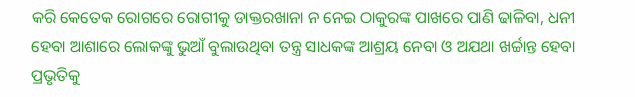କରି କେତେକ ରୋଗରେ ରୋଗୀକୁ ଡାକ୍ତରଖାନା ନ ନେଇ ଠାକୁରଙ୍କ ପାଖରେ ପାଣି ଢାଳିବା, ଧନୀ ହେବା ଆଶାରେ ଲୋକଙ୍କୁ ଭୁଆଁ ବୁଲାଉଥିବା ତନ୍ତ୍ର ସାଧକଙ୍କ ଆଶ୍ରୟ ନେବା ଓ ଅଯଥା ଖର୍ଚ୍ଚାନ୍ତ ହେବା ପ୍ରଭୃତିକୁ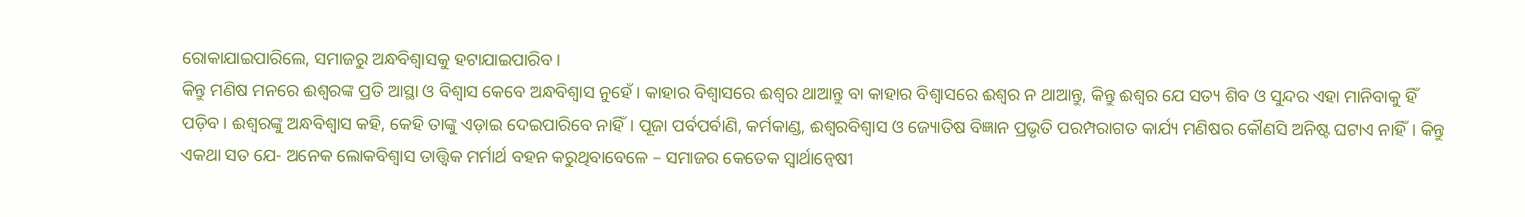ରୋକାଯାଇପାରିଲେ, ସମାଜରୁ ଅନ୍ଧବିଶ୍ୱାସକୁ ହଟାଯାଇପାରିବ।
କିନ୍ତୁ ମଣିଷ ମନରେ ଈଶ୍ୱରଙ୍କ ପ୍ରତି ଆସ୍ଥା ଓ ବିଶ୍ୱାସ କେବେ ଅନ୍ଧବିଶ୍ୱାସ ନୁହେଁ। କାହାର ବିଶ୍ୱାସରେ ଈଶ୍ୱର ଥାଆନ୍ତୁ ବା କାହାର ବିଶ୍ୱାସରେ ଈଶ୍ୱର ନ ଥାଆନ୍ତୁ, କିନ୍ତୁ ଈଶ୍ୱର ଯେ ସତ୍ୟ ଶିବ ଓ ସୁନ୍ଦର ଏହା ମାନିବାକୁ ହିଁ ପଡ଼ିବ। ଈଶ୍ୱରଙ୍କୁ ଅନ୍ଧବିଶ୍ୱାସ କହି, କେହି ତାଙ୍କୁ ଏଡ଼ାଇ ଦେଇପାରିବେ ନାହିଁ। ପୂଜା ପର୍ବପର୍ବାଣି, କର୍ମକାଣ୍ଡ, ଈଶ୍ୱରବିଶ୍ୱାସ ଓ ଜ୍ୟୋତିଷ ବିଜ୍ଞାନ ପ୍ରଭୃତି ପରମ୍ପରାଗତ କାର୍ଯ୍ୟ ମଣିଷର କୌଣସି ଅନିଷ୍ଟ ଘଟାଏ ନାହିଁ। କିନ୍ତୁ ଏକଥା ସତ ଯେ- ଅନେକ ଲୋକବିଶ୍ୱାସ ତାତ୍ତ୍ୱିକ ମର୍ମାର୍ଥ ବହନ କରୁଥିବାବେଳେ – ସମାଜର କେତେକ ସ୍ବାର୍ଥାନ୍ବେଷୀ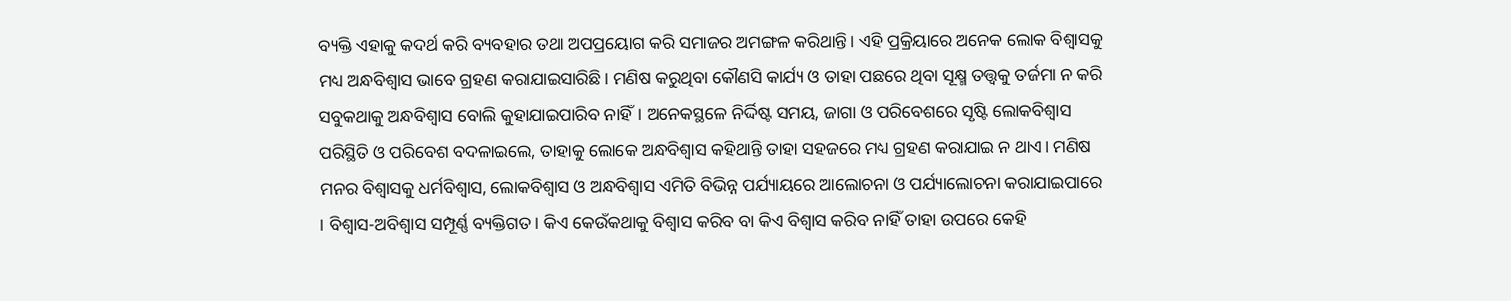ବ୍ୟକ୍ତି ଏହାକୁ କଦର୍ଥ କରି ବ୍ୟବହାର ତଥା ଅପପ୍ରୟୋଗ କରି ସମାଜର ଅମଙ୍ଗଳ କରିଥାନ୍ତି। ଏହି ପ୍ରକ୍ରିୟାରେ ଅନେକ ଲୋକ ବିଶ୍ୱାସକୁ ମଧ୍ୟ ଅନ୍ଧବିଶ୍ୱାସ ଭାବେ ଗ୍ରହଣ କରାଯାଇସାରିଛି। ମଣିଷ କରୁଥିବା କୌଣସି କାର୍ଯ୍ୟ ଓ ତାହା ପଛରେ ଥିବା ସୂକ୍ଷ୍ମ ତତ୍ତ୍ୱକୁ ତର୍ଜମା ନ କରି ସବୁକଥାକୁ ଅନ୍ଧବିଶ୍ୱାସ ବୋଲି କୁହାଯାଇପାରିବ ନାହିଁ। ଅନେକସ୍ଥଳେ ନିର୍ଦ୍ଦିଷ୍ଟ ସମୟ, ଜାଗା ଓ ପରିବେଶରେ ସୃଷ୍ଟି ଲୋକବିଶ୍ୱାସ ପରିସ୍ଥିତି ଓ ପରିବେଶ ବଦଳାଇଲେ, ତାହାକୁ ଲୋକେ ଅନ୍ଧବିଶ୍ୱାସ କହିଥାନ୍ତି ତାହା ସହଜରେ ମଧ୍ୟ ଗ୍ରହଣ କରାଯାଇ ନ ଥାଏ। ମଣିଷ ମନର ବିଶ୍ୱାସକୁ ଧର୍ମବିଶ୍ୱାସ, ଲୋକବିଶ୍ୱାସ ଓ ଅନ୍ଧବିଶ୍ୱାସ ଏମିତି ବିଭିନ୍ନ ପର୍ଯ୍ୟାୟରେ ଆଲୋଚନା ଓ ପର୍ଯ୍ୟାଲୋଚନା କରାଯାଇପାରେ । ବିଶ୍ୱାସ-ଅବିଶ୍ୱାସ ସମ୍ପୂର୍ଣ୍ଣ ବ୍ୟକ୍ତିଗତ। କିଏ କେଉଁକଥାକୁ ବିଶ୍ୱାସ କରିବ ବା କିଏ ବିଶ୍ୱାସ କରିବ ନାହିଁ ତାହା ଉପରେ କେହି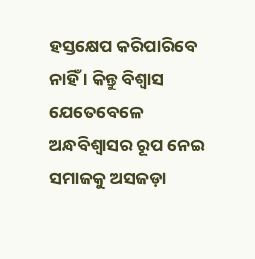ହସ୍ତକ୍ଷେପ କରିପାରିବେ ନାହିଁ । କିନ୍ତୁ ବିଶ୍ୱାସ ଯେତେବେଳେ ଅନ୍ଧବିଶ୍ୱାସର ରୂପ ନେଇ ସମାଜକୁ ଅସଜଡ଼ା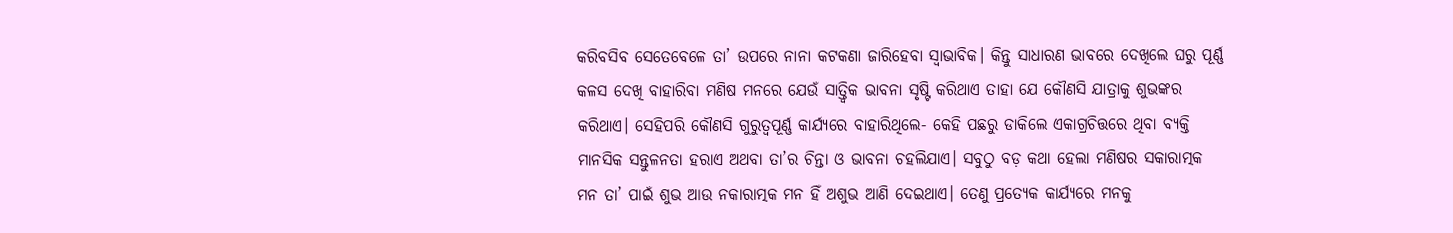କରିବସିବ ସେତେବେଳେ ତା’ ଉପରେ ନାନା କଟକଣା ଜାରିହେବା ସ୍ବାଭାବିକ। କିନ୍ତୁ ସାଧାରଣ ଭାବରେ ଦେଖିଲେ ଘରୁ ପୂର୍ଣ୍ଣ କଳସ ଦେଖି ବାହାରିବା ମଣିଷ ମନରେ ଯେଉଁ ସାତ୍ତ୍ୱିକ ଭାବନା ସୃଷ୍ଟି କରିଥାଏ ତାହା ଯେ କୌଣସି ଯାତ୍ରାକୁ ଶୁଭଙ୍କର କରିଥାଏ। ସେହିପରି କୌଣସି ଗୁରୁତ୍ୱପୂର୍ଣ୍ଣ କାର୍ଯ୍ୟରେ ବାହାରିଥିଲେ- କେହି ପଛରୁ ଡାକିଲେ ଏକାଗ୍ରଚିତ୍ତରେ ଥିବା ବ୍ୟକ୍ତି ମାନସିକ ସନ୍ତୁଳନତା ହରାଏ ଅଥବା ତା’ର ଚିନ୍ତା ଓ ଭାବନା ଚହଲିଯାଏ। ସବୁଠୁ ବଡ଼ କଥା ହେଲା ମଣିଷର ସକାରାତ୍ମକ ମନ ତା’ ପାଇଁ ଶୁଭ ଆଉ ନକାରାତ୍ମକ ମନ ହିଁ ଅଶୁଭ ଆଣି ଦେଇଥାଏ। ତେଣୁ ପ୍ରତ୍ୟେକ କାର୍ଯ୍ୟରେ ମନକୁ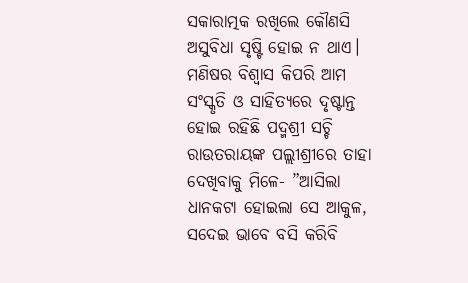ସକାରାତ୍ମକ ରଖିଲେ କୌଣସି ଅସୁବିଧା ସୃଷ୍ଟି ହୋଇ ନ ଥାଏ। ମଣିଷର ବିଶ୍ୱାସ କିପରି ଆମ ସଂସ୍କୃତି ଓ ସାହିତ୍ୟରେ ଦୃଷ୍ଟାନ୍ତ ହୋଇ ରହିଛି ପଦ୍ମଶ୍ରୀ ସଚ୍ଚି ରାଉତରାୟଙ୍କ ପଲ୍ଲୀଶ୍ରୀରେ ତାହା ଦେଖିବାକୁ ମିଳେ- ”ଆସିଲା ଧାନକଟା ହୋଇଲା ସେ ଆକୁଳ, ସଦେଇ ଭାବେ ବସି କରିବି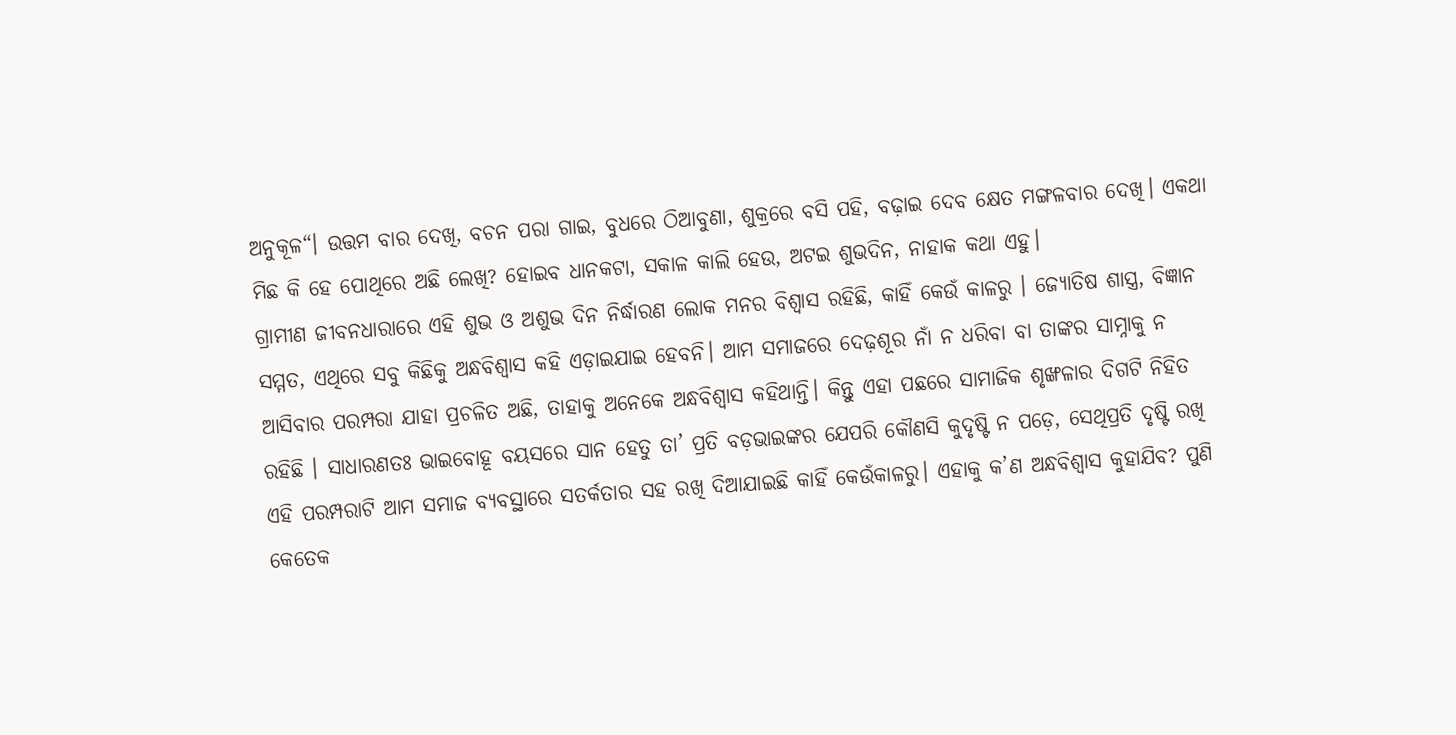ଅନୁକୂଳ“। ଉତ୍ତମ ବାର ଦେଖି, ବଚନ ପରା ଗାଇ, ବୁଧରେ ଠିଆବୁଣା, ଶୁକ୍ରରେ ବସି ପହି, ବଢ଼ାଇ ଦେବ କ୍ଷେତ ମଙ୍ଗଳବାର ଦେଖି। ଏକଥା ମିଛ କି ହେ ପୋଥିରେ ଅଛି ଲେଖି? ହୋଇବ ଧାନକଟା, ସକାଳ କାଲି ହେଉ, ଅଟଇ ଶୁଭଦିନ, ନାହାକ କଥା ଏହୁ।
ଗ୍ରାମୀଣ ଜୀବନଧାରାରେ ଏହି ଶୁଭ ଓ ଅଶୁଭ ଦିନ ନିର୍ଦ୍ଧାରଣ ଲୋକ ମନର ବିଶ୍ୱାସ ରହିଛି, କାହିଁ କେଉଁ କାଳରୁ । ଜ୍ୟୋତିଷ ଶାସ୍ତ୍ର, ବିଜ୍ଞାନ ସମ୍ମତ, ଏଥିରେ ସବୁ କିଛିକୁ ଅନ୍ଧବିଶ୍ୱାସ କହି ଏଡ଼ାଇଯାଇ ହେବନି। ଆମ ସମାଜରେ ଦେଢ଼ଶୂର ନାଁ ନ ଧରିବା ବା ତାଙ୍କର ସାମ୍ନାକୁ ନ ଆସିବାର ପରମ୍ପରା ଯାହା ପ୍ରଚଳିତ ଅଛି, ତାହାକୁ ଅନେକେ ଅନ୍ଧବିଶ୍ୱାସ କହିଥାନ୍ତି। କିନ୍ତୁ ଏହା ପଛରେ ସାମାଜିକ ଶୃଙ୍ଖଳାର ଦିଗଟି ନିହିତ ରହିଛି । ସାଧାରଣତଃ ଭାଇବୋହୂ ବୟସରେ ସାନ ହେତୁ ତା’ ପ୍ରତି ବଡ଼ଭାଇଙ୍କର ଯେପରି କୌଣସି କୁଦୃଷ୍ଟି ନ ପଡ଼େ, ସେଥିପ୍ରତି ଦୃଷ୍ଟି ରଖି ଏହି ପରମ୍ପରାଟି ଆମ ସମାଜ ବ୍ୟବସ୍ଥାରେ ସତର୍କତାର ସହ ରଖି ଦିଆଯାଇଛି କାହିଁ କେଉଁକାଳରୁ। ଏହାକୁ କ’ଣ ଅନ୍ଧବିଶ୍ୱାସ କୁହାଯିବ? ପୁଣି କେତେକ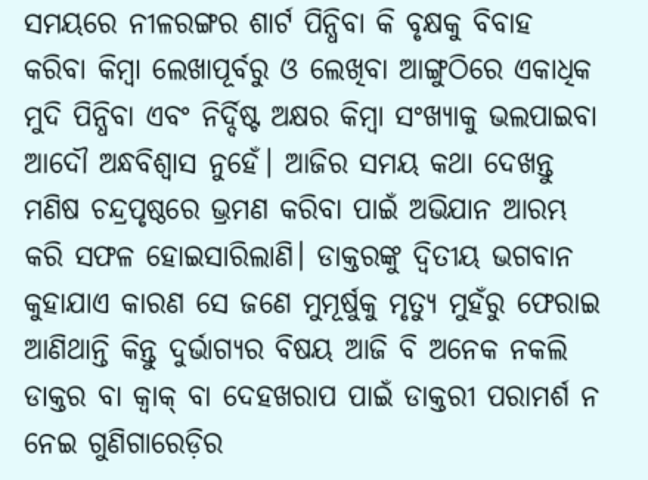ସମୟରେ ନୀଳରଙ୍ଗର ଶାର୍ଟ ପିନ୍ଧିବା କି ବୃକ୍ଷକୁ ବିବାହ କରିବା କିମ୍ବା ଲେଖାପୂର୍ବରୁ ଓ ଲେଖିବା ଆଙ୍ଗୁଠିରେ ଏକାଧିକ ମୁଦି ପିନ୍ଧିବା ଏବଂ ନିର୍ଦ୍ଦିଷ୍ଟ ଅକ୍ଷର କିମ୍ବା ସଂଖ୍ୟାକୁ ଭଲପାଇବା ଆଦୌ ଅନ୍ଧବିଶ୍ୱାସ ନୁହେଁ। ଆଜିର ସମୟ କଥା ଦେଖନ୍ତୁ ମଣିଷ ଚନ୍ଦ୍ରପୃଷ୍ଠରେ ଭ୍ରମଣ କରିବା ପାଇଁ ଅଭିଯାନ ଆରମ୍ଭ କରି ସଫଳ ହୋଇସାରିଲାଣି। ଡାକ୍ତରଙ୍କୁ ଦ୍ୱିତୀୟ ଭଗବାନ କୁହାଯାଏ କାରଣ ସେ ଜଣେ ମୁମୂର୍ଷୁକୁ ମୃତ୍ୟୁ ମୁହଁରୁ ଫେରାଇ ଆଣିଥାନ୍ତି କିନ୍ତୁ ଦୁର୍ଭାଗ୍ୟର ବିଷୟ ଆଜି ବି ଅନେକ ନକଲି ଡାକ୍ତର ବା କ୍ୱାକ୍‌ ବା ଦେହଖରାପ ପାଇଁ ଡାକ୍ତରୀ ପରାମର୍ଶ ନ ନେଇ ଗୁଣିଗାରେଡ଼ିର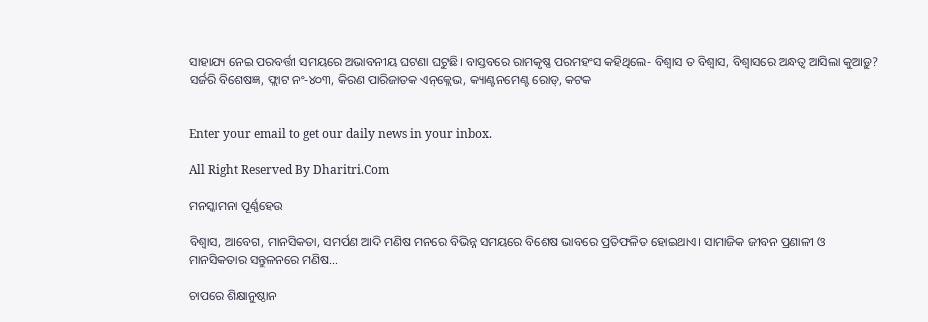ସାହାଯ୍ୟ ନେଇ ପରବର୍ତ୍ତୀ ସମୟରେ ଅଭାବନୀୟ ଘଟଣା ଘଟୁଛି। ବାସ୍ତବରେ ରାମକୃଷ୍ଣ ପରମହଂସ କହିଥିଲେ- ବିଶ୍ୱାସ ତ ବିଶ୍ୱାସ, ବିଶ୍ୱାସରେ ଅନ୍ଧତ୍ୱ ଆସିଲା କୁଆଡ଼ୁ?
ସର୍ଜରି ବିଶେଷଜ୍ଞ, ଫ୍ଲାଟ ନଂ-୪୦୩, କିରଣ ପାରିଜାତକ ଏନ୍‌କ୍ଲେଭ, କ୍ୟାଣ୍ଟନମେଣ୍ଟ ରୋଡ୍‌, କଟକ


Enter your email to get our daily news in your inbox.

All Right Reserved By Dharitri.Com

ମନସ୍କାମନା ପୂର୍ଣ୍ଣହେଉ

ବିଶ୍ୱାସ, ଆବେଗ, ମାନସିକତା, ସମର୍ପଣ ଆଦି ମଣିଷ ମନରେ ବିଭିନ୍ନ ସମୟରେ ବିଶେଷ ଭାବରେ ପ୍ରତିଫଳିତ ହୋଇଥାଏ। ସାମାଜିକ ଜୀବନ ପ୍ରଣାଳୀ ଓ ମାନସିକତାର ସନ୍ତୁଳନରେ ମଣିଷ…

ଚାପରେ ଶିକ୍ଷାନୁଷ୍ଠାନ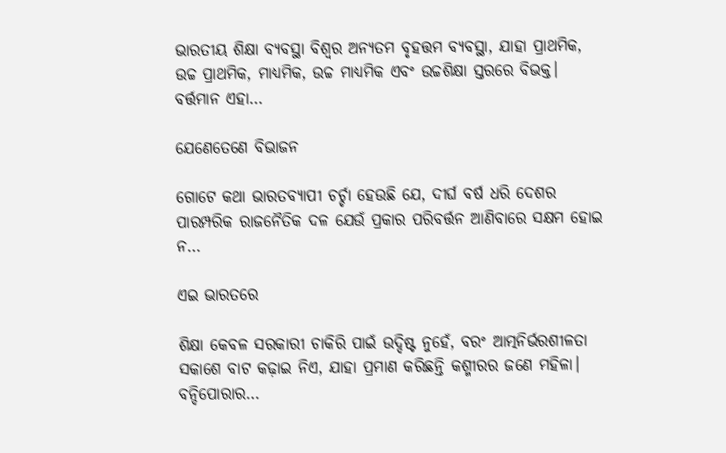ଭାରତୀୟ ଶିକ୍ଷା ବ୍ୟବସ୍ଥା ବିଶ୍ୱର ଅନ୍ୟତମ ବୃହତ୍ତମ ବ୍ୟବସ୍ଥା, ଯାହା ପ୍ରାଥମିକ, ଉଚ୍ଚ ପ୍ରାଥମିକ, ମାଧ୍ୟମିକ, ଉଚ୍ଚ ମାଧ୍ୟମିକ ଏବଂ ଉଚ୍ଚଶିକ୍ଷା ସ୍ତରରେ ବିଭକ୍ତ। ବର୍ତ୍ତମାନ ଏହା…

ଯେଣେତେଣେ ବିଭାଜନ

ଗୋଟେ କଥା ଭାରତବ୍ୟାପୀ ଚର୍ଚ୍ଚା ହେଉଛି ଯେ, ଦୀର୍ଘ ବର୍ଷ ଧରି ଦେଶର ପାରମ୍ପରିକ ରାଜନୈତିକ ଦଳ ଯେଉଁ ପ୍ରକାର ପରିବର୍ତ୍ତନ ଆଣିବାରେ ସକ୍ଷମ ହୋଇ ନ…

ଏଇ ଭାରତରେ

ଶିକ୍ଷା କେବଳ ସରକାରୀ ଚାକିରି ପାଇଁ ଉଦ୍ଦିଷ୍ଟ ନୁହେଁ, ବରଂ ଆତ୍ମନିର୍ଭରଶୀଳତା ସକାଶେ ବାଟ କଢ଼ାଇ ନିଏ, ଯାହା ପ୍ରମାଣ କରିଛନ୍ତି କଶ୍ମୀରର ଜଣେ ମହିଳା। ବନ୍ଦିପୋରାର…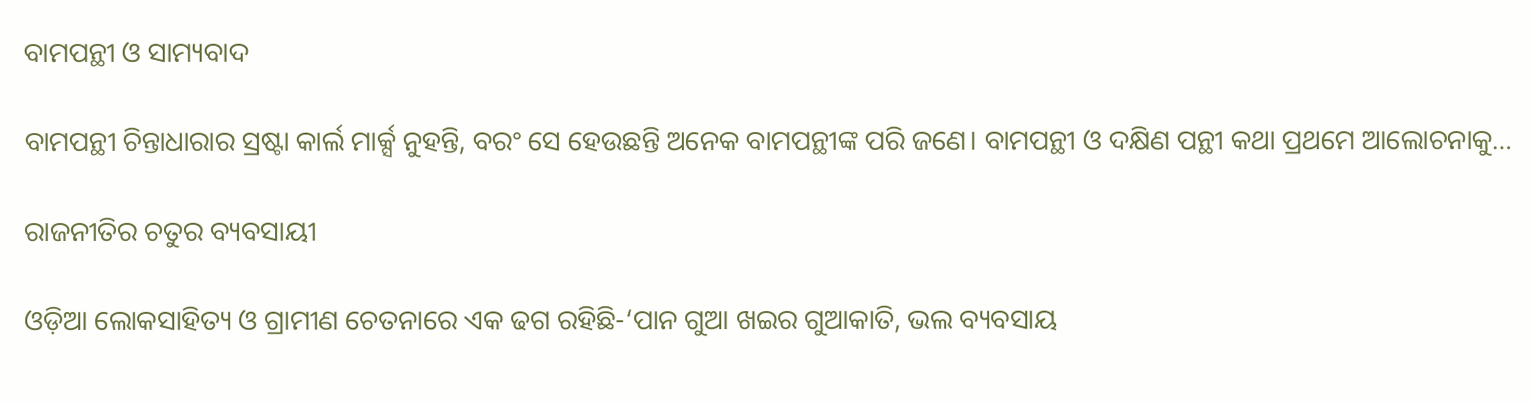ବାମପନ୍ଥୀ ଓ ସାମ୍ୟବାଦ

ବାମପନ୍ଥୀ ଚିନ୍ତାଧାରାର ସ୍ରଷ୍ଟା କାର୍ଲ ମାର୍କ୍ସ ନୁହନ୍ତି, ବରଂ ସେ ହେଉଛନ୍ତି ଅନେକ ବାମପନ୍ଥୀଙ୍କ ପରି ଜଣେ। ବାମପନ୍ଥୀ ଓ ଦକ୍ଷିଣ ପନ୍ଥୀ କଥା ପ୍ରଥମେ ଆଲୋଚନାକୁ…

ରାଜନୀତିର ଚତୁର ବ୍ୟବସାୟୀ

ଓଡ଼ିଆ ଲୋକସାହିତ୍ୟ ଓ ଗ୍ରାମୀଣ ଚେତନାରେ ଏକ ଢଗ ରହିଛି-‘ପାନ ଗୁଆ ଖଇର ଗୁଆକାତି, ଭଲ ବ୍ୟବସାୟ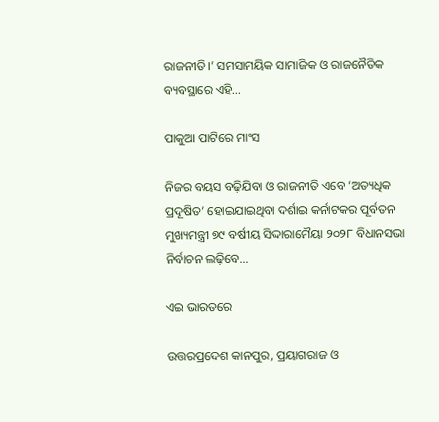ରାଜନୀତି।’ ସମସାମୟିକ ସାମାଜିକ ଓ ରାଜନୈତିକ ବ୍ୟବସ୍ଥାରେ ଏହି…

ପାକୁଆ ପାଟିରେ ମାଂସ

ନିଜର ବୟସ ବଢ଼ିଯିବା ଓ ରାଜନୀତି ଏବେ ‘ଅତ୍ୟଧିକ ପ୍ରଦୂଷିତ’ ହୋଇଯାଇଥିବା ଦର୍ଶାଇ କର୍ନାଟକର ପୂର୍ବତନ ମୁଖ୍ୟମନ୍ତ୍ରୀ ୭୯ ବର୍ଷୀୟ ସିଦ୍ଦାରାମୈୟା ୨୦୨୮ ବିଧାନସଭା ନିର୍ବାଚନ ଲଢ଼ିବେ…

ଏଇ ଭାରତରେ

ଉତ୍ତରପ୍ରଦେଶ କାନପୁର, ପ୍ରୟାଗରାଜ ଓ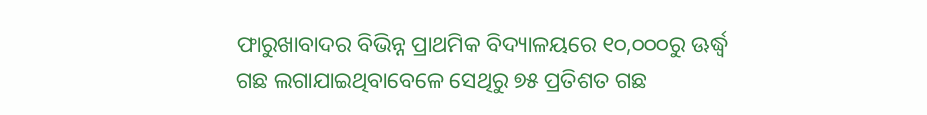ଫାରୁଖାବାଦର ବିଭିନ୍ନ ପ୍ରାଥମିକ ବିଦ୍ୟାଳୟରେ ୧୦,୦୦୦ରୁ ଊର୍ଦ୍ଧ୍ୱ ଗଛ ଲଗାଯାଇଥିବାବେଳେ ସେଥିରୁ ୭୫ ପ୍ରତିଶତ ଗଛ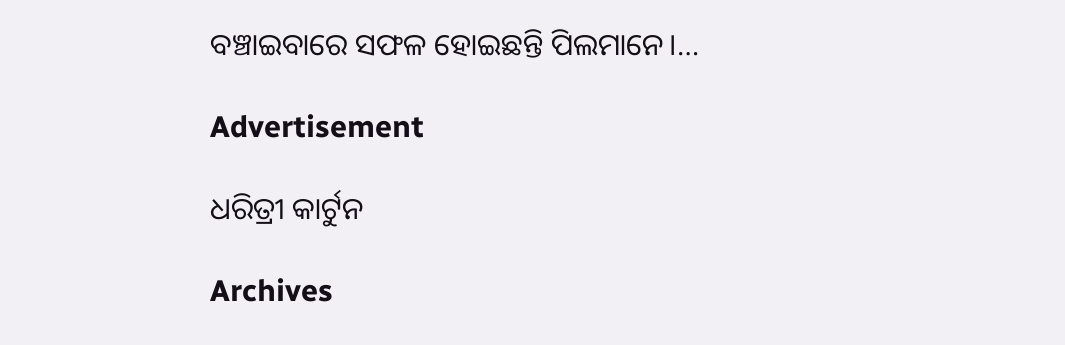ବଞ୍ଚାଇବାରେ ସଫଳ ହୋଇଛନ୍ତି ପିଲମାନେ।…

Advertisement

ଧରିତ୍ରୀ କାର୍ଟୁନ

Archives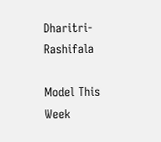Dharitri-Rashifala

Model This Week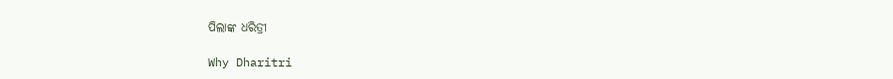ପିଲାଙ୍କ ଧରିତ୍ରୀ

Why Dharitri